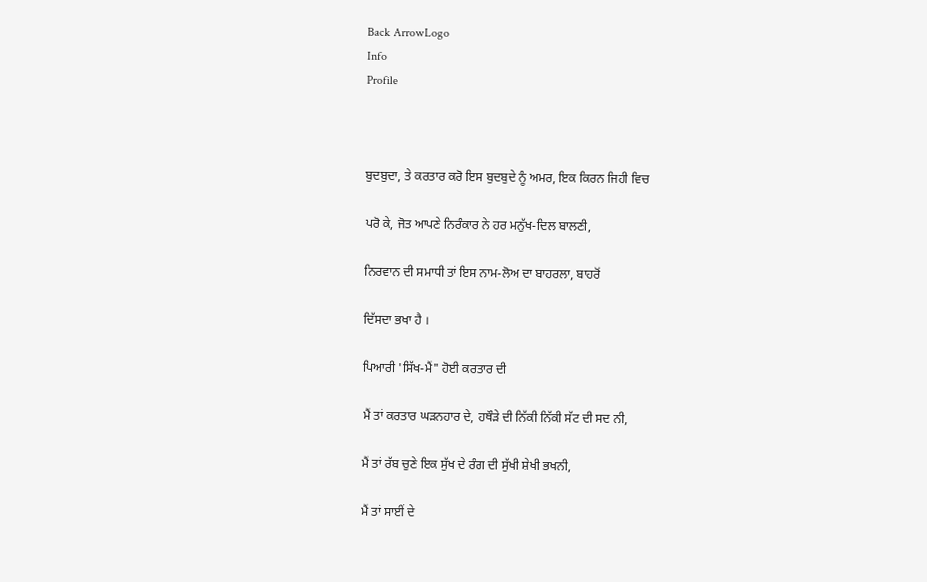Back ArrowLogo
Info
Profile



ਬੁਦਬੁਦਾ, ਤੇ ਕਰਤਾਰ ਕਰੋ ਇਸ ਬੁਦਬੁਦੇ ਨੂੰ ਅਮਰ, ਇਕ ਕਿਰਨ ਜਿਹੀ ਵਿਚ

ਪਰੋ ਕੇ, ਜੋਤ ਆਪਣੇ ਨਿਰੰਕਾਰ ਨੇ ਹਰ ਮਨੁੱਖ-ਦਿਲ ਬਾਲਣੀ,

ਨਿਰਵਾਨ ਦੀ ਸਮਾਧੀ ਤਾਂ ਇਸ ਨਾਮ-ਲੋਅ ਦਾ ਬਾਹਰਲਾ, ਬਾਹਰੋਂ

ਦਿੱਸਦਾ ਭਖਾ ਹੈ ।

ਪਿਆਰੀ 'ਸਿੱਖ-ਮੈਂ" ਹੋਈ ਕਰਤਾਰ ਦੀ

ਮੈਂ ਤਾਂ ਕਰਤਾਰ ਘੜਨਹਾਰ ਦੇ, ਹਥੌੜੇ ਦੀ ਨਿੱਕੀ ਨਿੱਕੀ ਸੱਟ ਦੀ ਸਦ ਨੀ,

ਮੈਂ ਤਾਂ ਰੱਬ ਚੁਣੇ ਇਕ ਸੁੱਖ ਦੇ ਰੰਗ ਦੀ ਸੁੱਖੀ ਸ਼ੇਖੀ ਭਖਨੀ,

ਮੈਂ ਤਾਂ ਸਾਈਂ ਦੇ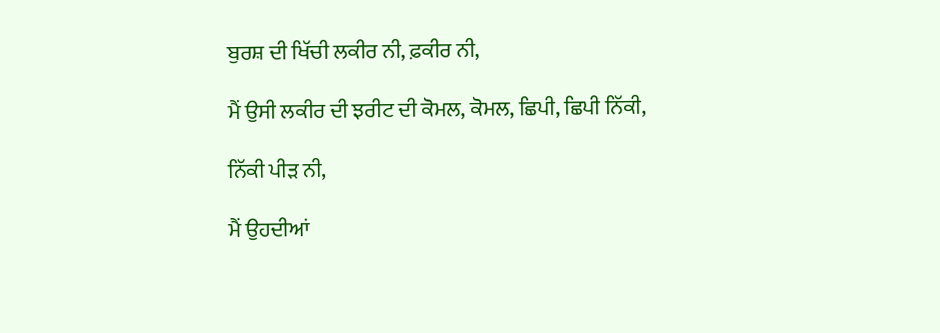ਬੁਰਸ਼ ਦੀ ਖਿੱਚੀ ਲਕੀਰ ਨੀ, ਫ਼ਕੀਰ ਨੀ,

ਮੈਂ ਉਸੀ ਲਕੀਰ ਦੀ ਝਰੀਟ ਦੀ ਕੋਮਲ, ਕੋਮਲ, ਛਿਪੀ, ਛਿਪੀ ਨਿੱਕੀ,

ਨਿੱਕੀ ਪੀੜ ਨੀ,

ਮੈਂ ਉਹਦੀਆਂ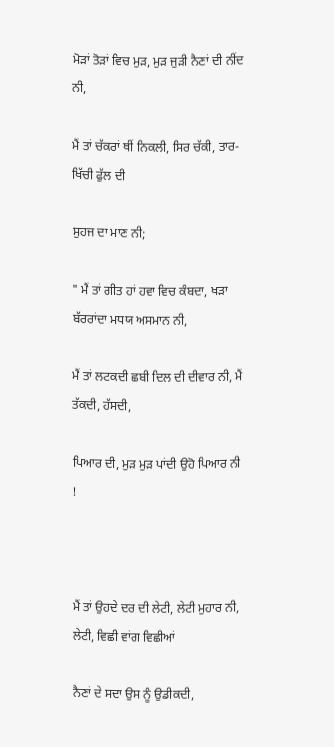ਮੋੜਾਂ ਤੋੜਾਂ ਵਿਚ ਮੁੜ, ਮੁੜ ਜੁੜੀ ਨੈਣਾਂ ਦੀ ਨੀਂਦ ਨੀ,

ਮੈਂ ਤਾਂ ਚੱਕਰਾਂ ਥੀਂ ਨਿਕਲੀ, ਸਿਰ ਚੱਕੀ, ਤਾਰ-ਖਿੱਚੀ ਫੁੱਲ ਦੀ

ਸੁਹਜ ਦਾ ਮਾਣ ਨੀ;

" ਮੈਂ ਤਾਂ ਗੀਤ ਹਾਂ ਹਵਾ ਵਿਚ ਕੰਬਦਾ, ਖੜਾ ਬੱਰਰਾਂਦਾ ਮਧਯ ਅਸਮਾਨ ਨੀ,

ਮੈਂ ਤਾਂ ਲਟਕਦੀ ਛਬੀ ਦਿਲ ਦੀ ਦੀਵਾਰ ਨੀ, ਮੈਂ ਤੱਕਦੀ, ਹੱਸਦੀ,

ਪਿਆਰ ਦੀ, ਮੁੜ ਮੁੜ ਪਾਂਦੀ ਉਹੋ ਪਿਆਰ ਨੀ !



ਮੈਂ ਤਾਂ ਉਹਦੇ ਦਰ ਦੀ ਲੇਟੀ, ਲੇਟੀ ਮੁਹਾਰ ਨੀ, ਲੇਟੀ, ਵਿਛੀ ਵਾਂਗ ਵਿਛੀਆਂ

ਨੈਣਾਂ ਦੇ ਸਦਾ ਉਸ ਨੂੰ ਉਡੀਕਦੀ,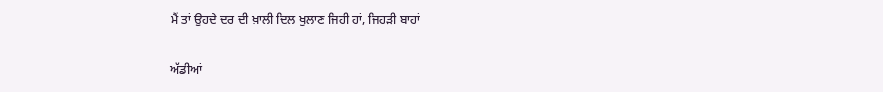ਮੈਂ ਤਾਂ ਉਹਦੇ ਦਰ ਦੀ ਖ਼ਾਲੀ ਦਿਲ ਖੁਲਾਣ ਜਿਹੀ ਹਾਂ, ਜਿਹੜੀ ਬਾਹਾਂ

ਅੱਡੀਆਂ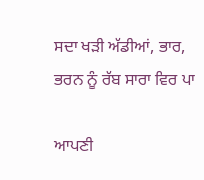ਸਦਾ ਖੜੀ ਅੱਡੀਆਂ, ਭਾਰ, ਭਰਨ ਨੂੰ ਰੱਬ ਸਾਰਾ ਵਿਰ ਪਾ

ਆਪਣੀ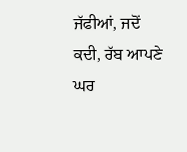ਜੱਫੀਆਂ, ਜਦੋਂ ਕਦੀ, ਰੱਬ ਆਪਣੇ ਘਰ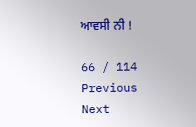ਆਵਸੀ ਨੀ !

66 / 114
Previous
Next